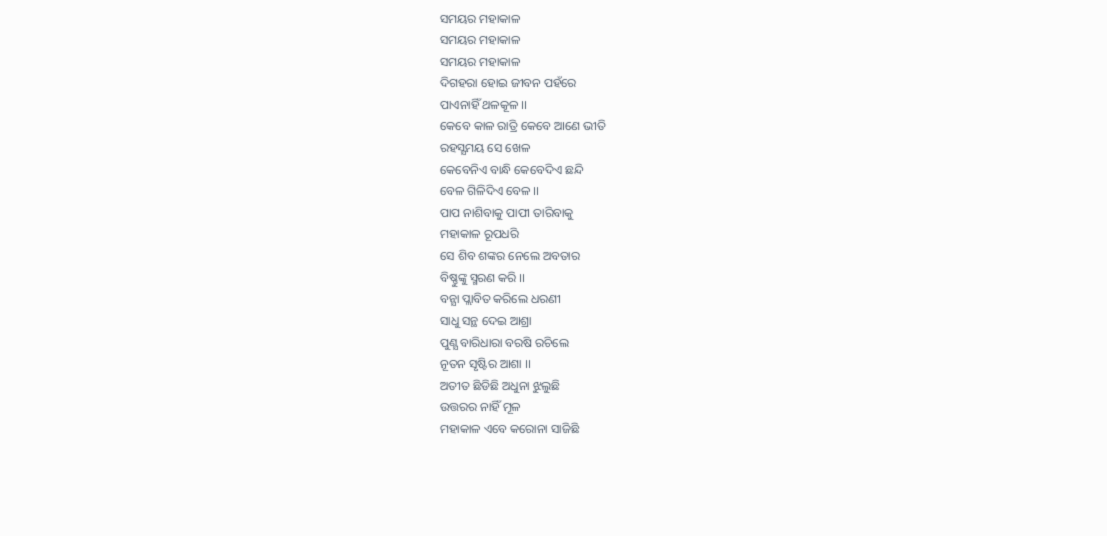ସମୟର ମହାକାଳ
ସମୟର ମହାକାଳ
ସମୟର ମହାକାଳ
ଦିଗହରା ହୋଇ ଜୀବନ ପହଁରେ
ପାଏନାହିଁ ଥଳକୂଳ ।।
କେବେ କାଳ ରାତ୍ରି କେବେ ଆଣେ ଭୀତି
ରହସ୍ଯମୟ ସେ ଖେଳ
କେବେନିଏ ବାନ୍ଧି କେବେଦିଏ ଛନ୍ଦି
ବେଳ ଗିଳିଦିଏ ବେଳ ।।
ପାପ ନାଶିବାକୁ ପାପୀ ତାରିବାକୁ
ମହାକାଳ ରୂପଧରି
ସେ ଶିବ ଶଙ୍କର ନେଲେ ଅବତାର
ବିଷ୍ଣୁଙ୍କୁ ସ୍ମରଣ କରି ।।
ବନ୍ଯା ପ୍ଲାବିତ କରିଲେ ଧରଣୀ
ସାଧୁ ସନ୍ଥ ଦେଇ ଆଶ୍ରା
ପୁଣ୍ଯ ବାରିଧାରା ବରଷି ରଚିଲେ
ନୂତନ ସୃଷ୍ଟିର ଆଶା ।।
ଅତୀତ ଛିଡିଛି ଅଧୁନା ଝୁଲୁଛି
ଉତ୍ତରର ନାହିଁ ମୂଳ
ମହାକାଳ ଏବେ କରୋନା ସାଜିଛି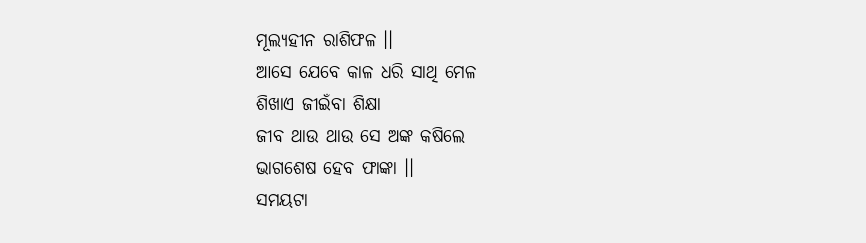ମୂଲ୍ଯହୀନ ରାଶିଫଳ ।।
ଆସେ ଯେବେ କାଳ ଧରି ସାଥି ମେଳ
ଶିଖାଏ ଜୀଇଁବା ଶିକ୍ଷା
ଜୀବ ଥାଉ ଥାଉ ସେ ଅଙ୍କ କଷିଲେ
ଭାଗଶେଷ ହେବ ଫାଙ୍କା ।।
ସମୟଟା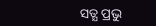ସତ୍ଯ ପ୍ରଭୁ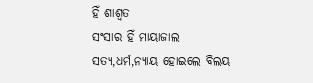ହିଁ ଶାଶ୍ବତ
ସଂସାର ହିଁ ମାୟାଜାଲ
ସତ୍ଯ,ଧର୍ମ,ନ୍ଯାୟ ହୋଇଲେ ବିଲୟ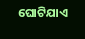ଘୋଟିଯାଏ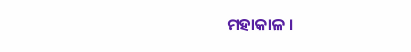ମହାକାଳ ।